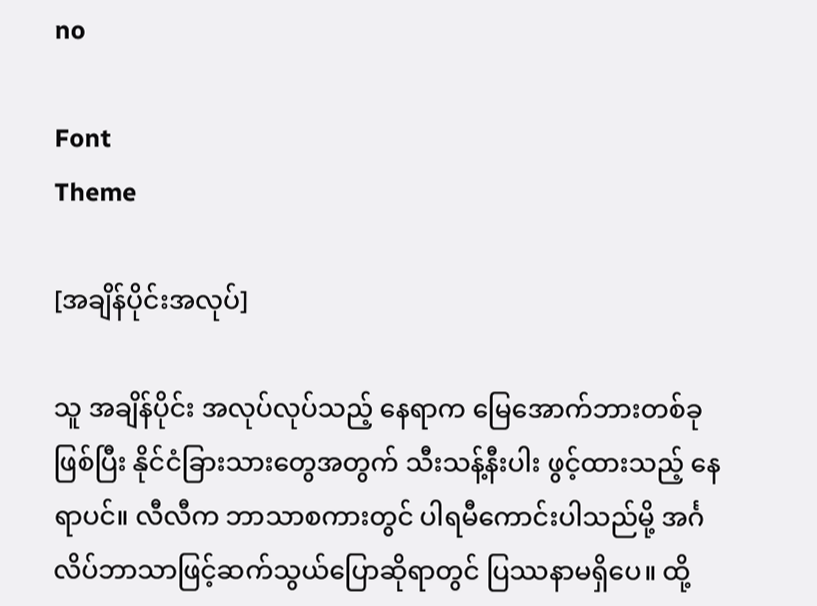no

Font
Theme

[အချိန်ပိုင်းအလုပ်]

သူ အချိန်ပိုင်း အလုပ်လုပ်သည့် နေရာက မြေအောက်ဘားတစ်ခုဖြစ်ပြီး နိုင်ငံခြားသားတွေအတွက် သီးသန့်နီးပါး ဖွင့်ထားသည့် နေရာပင်။ လီလီက ဘာသာစကားတွင် ပါရမီကောင်းပါသည်မို့ အင်္ဂလိပ်ဘာသာဖြင့်ဆက်သွယ်ပြောဆိုရာတွင် ပြဿနာမရှိပေ။ ထို့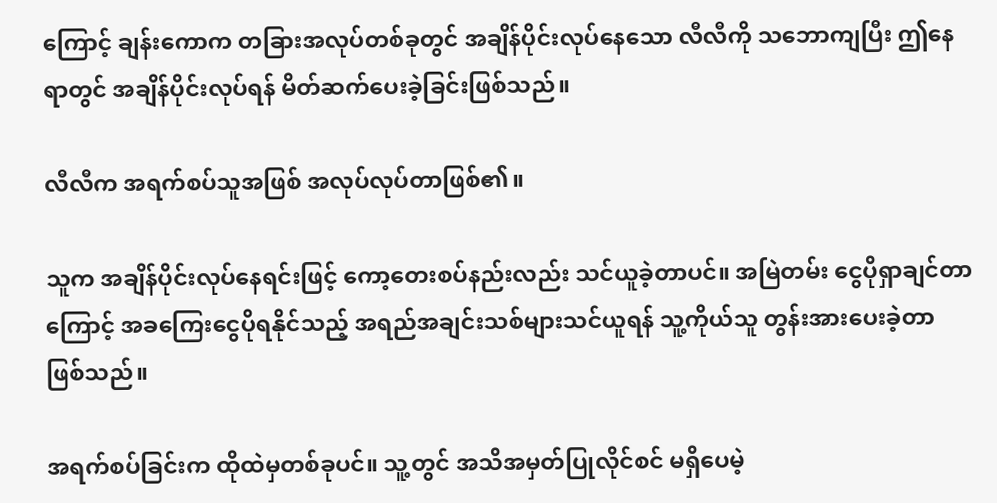ကြောင့် ချန်းကောက တခြားအလုပ်တစ်ခုတွင် အချိန်ပိုင်းလုပ်နေသော လီလီကို သဘောကျပြီး ဤနေရာတွင် အချိန်ပိုင်းလုပ်ရန် မိတ်ဆက်ပေးခဲ့ခြင်းဖြစ်သည်။

လီလီက အရက်စပ်သူအဖြစ် အလုပ်လုပ်တာဖြစ်၏။

သူက အချိန်ပိုင်းလုပ်နေရင်းဖြင့် ကော့တေးစပ်နည်းလည်း သင်ယူခဲ့တာပင်။ အမြဲတမ်း ငွေပိုရှာချင်တာကြောင့် အခကြေးငွေပိုရနိုင်သည့် အရည်အချင်းသစ်များသင်ယူရန် သူ့ကိုယ်သူ တွန်းအားပေးခဲ့တာ ဖြစ်သည်။

အရက်စပ်ခြင်းက ထိုထဲမှတစ်ခုပင်။ သူ့တွင် အသိအမှတ်ပြုလိုင်စင် မရှိပေမဲ့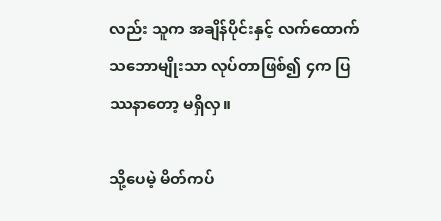လည်း သူက အချိန်ပိုင်းနှင့် လက်ထောက် သဘောမျိုးသာ လုပ်တာဖြစ်၍ ၄က ပြဿနာတော့ မရှိလှ။

သို့ပေမဲ့ မိတ်ကပ်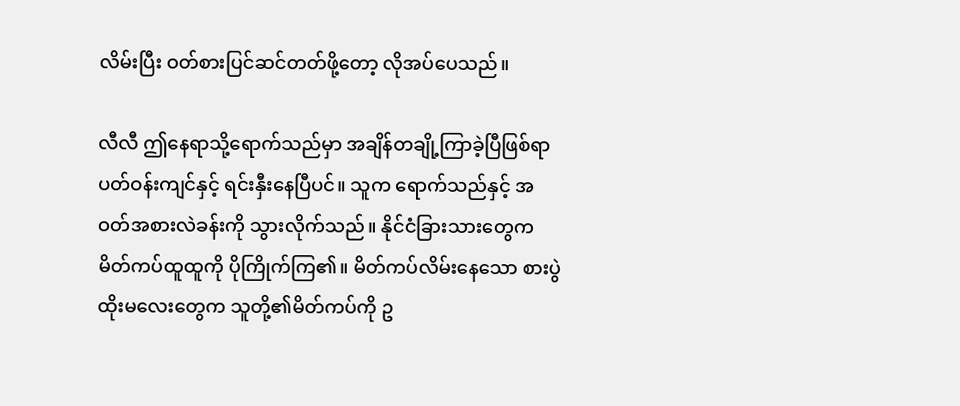လိမ်းပြီး ဝတ်စားပြင်ဆင်တတ်ဖို့တော့ လိုအပ်ပေသည်။

လီလီ ဤနေရာသို့ရောက်သည်မှာ အချိန်တချို့ကြာခဲ့ပြီဖြစ်ရာ ပတ်ဝန်းကျင်နှင့် ရင်းနှီးနေပြီပင်။ သူက ရောက်သည်နှင့် အဝတ်အစားလဲခန်းကို သွားလိုက်သည်။ နိုင်ငံခြားသားတွေက မိတ်ကပ်ထူထူကို ပိုကြိုက်ကြ၏။ မိတ်ကပ်လိမ်းနေသော စားပွဲထိုးမလေးတွေက သူတို့၏မိတ်ကပ်ကို ဥ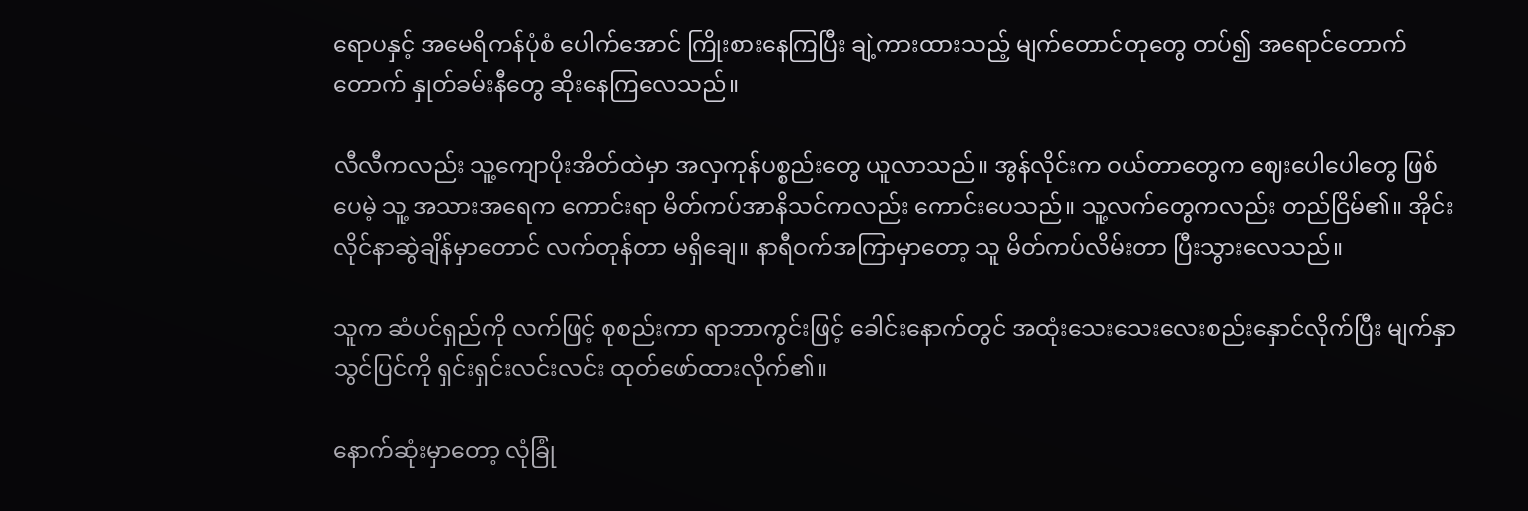ရောပနှင့် အမေရိကန်ပုံစံ ပေါက်အောင် ကြိုးစားနေကြပြီး ချဲ့ကားထားသည့် မျက်တောင်တုတွေ တပ်၍ အရောင်တောက်တောက် နှုတ်ခမ်းနီတွေ ဆိုးနေကြလေသည်။

လီလီကလည်း သူ့ကျောပိုးအိတ်ထဲမှာ အလှကုန်ပစ္စည်းတွေ ယူလာသည်။ အွန်လိုင်းက ဝယ်တာတွေက ဈေးပေါပေါတွေ ဖြစ်ပေမဲ့ သူ့ အသားအရေက ကောင်းရာ မိတ်ကပ်အာနိသင်ကလည်း ကောင်းပေသည်။ သူ့လက်တွေကလည်း တည်ငြိမ်၏။ အိုင်းလိုင်နာဆွဲချိန်မှာတောင် လက်တုန်တာ မရှိချေ။ နာရီဝက်အကြာမှာတော့ သူ မိတ်ကပ်လိမ်းတာ ပြီးသွားလေသည်။

သူက ဆံပင်ရှည်ကို လက်ဖြင့် စုစည်းကာ ရာဘာကွင်းဖြင့် ခေါင်းနောက်တွင် အထုံးသေးသေးလေးစည်းနှောင်လိုက်ပြီး မျက်နှာသွင်ပြင်ကို ရှင်းရှင်းလင်းလင်း ထုတ်ဖော်ထားလိုက်၏။

နောက်ဆုံးမှာတော့ လုံခြုံ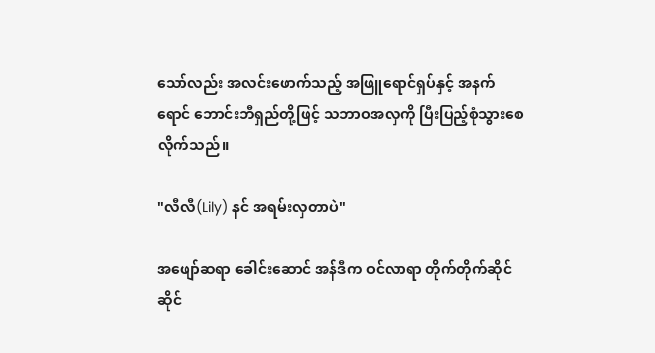သော်လည်း အလင်းဖောက်သည့် အဖြူရောင်ရှပ်နှင့် အနက်ရောင် ဘောင်းဘီရှည်တို့ဖြင့် သဘာဝအလှကို ပြီးပြည့်စုံသွားစေလိုက်သည်။

"လီလီ(Lily) နင် အရမ်းလှတာပဲ"

အဖျော်ဆရာ ခေါင်းဆောင် အန်ဒီက ဝင်လာရာ တိုက်တိုက်ဆိုင်ဆိုင်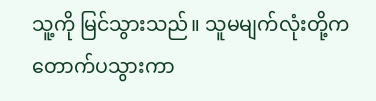သူ့ကို မြင်သွားသည်။ သူမမျက်လုံးတို့က တောက်ပသွားကာ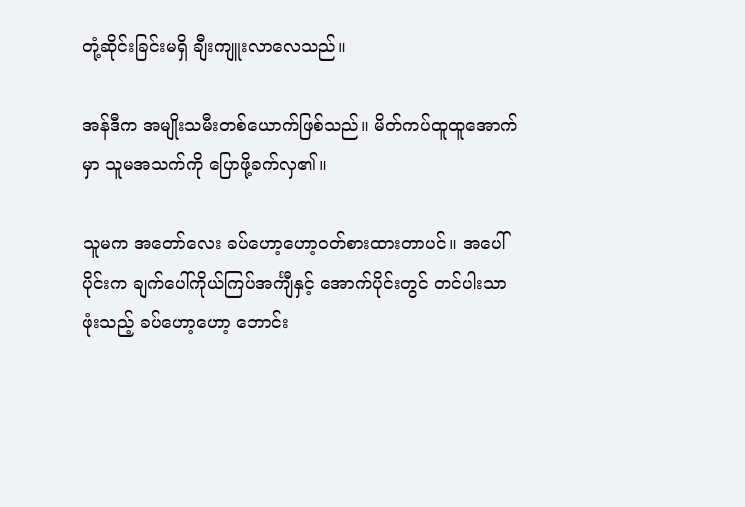တုံ့ဆိုင်းခြင်းမရှိ ချီးကျူးလာလေသည်။

အန်ဒီက အမျိုးသမီးတစ်ယောက်ဖြစ်သည်။ မိတ်ကပ်ထူထူအောက်မှာ သူမအသက်ကို ပြောဖို့ခက်လှ၏။

သူမက အတော်လေး ခပ်ဟော့ဟော့ဝတ်စားထားတာပင်။ အပေါ်ပိုင်းက ချက်ပေါ်ကိုယ်ကြပ်အင်္ကျီနှင့် အောက်ပိုင်းတွင် တင်ပါးသာဖုံးသည့် ခပ်ဟော့ဟော့ ဘောင်း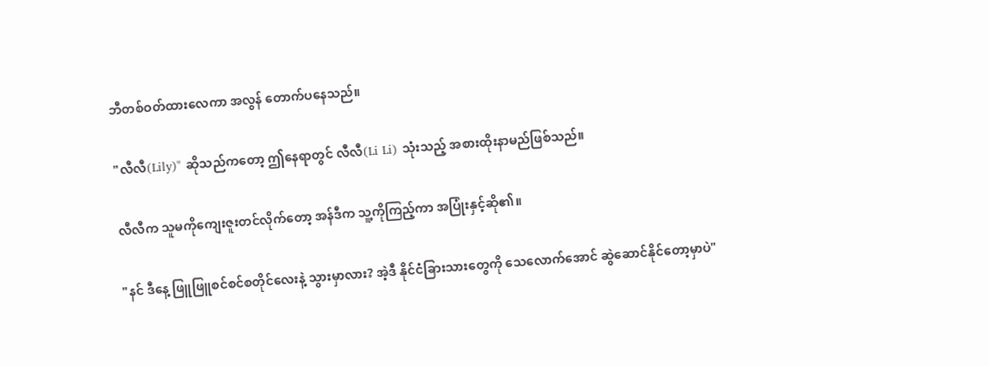ဘီတစ်ဝတ်ထားလေကာ အလွန် တောက်ပနေသည်။

"လီလီ(Lily)" ဆိုသည်ကတော့ ဤနေရာတွင် လီလီ(Li Li) သုံးသည့် အစားထိုးနာမည်ဖြစ်သည်။

လီလီက သူမကိုကျေးဇူးတင်လိုက်တော့ အန်ဒီက သူ့ကိုကြည့်ကာ အပြုံးနှင့်ဆို၏။

"နင် ဒီနေ့ ဖြူဖြူစင်စင်စတိုင်လေးနဲ့ သွားမှာလား? အဲ့ဒီ နိုင်ငံခြားသားတွေကို သေလောက်အောင် ဆွဲဆောင်နိုင်တော့မှာပဲ"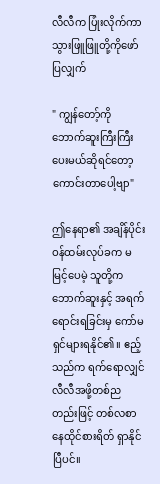လီလီက ပြုံးလိုက်ကာ သွားဖြူဖြူတို့ကိုဖော်ပြလျှက်

" ကျွန်တော့်ကို ဘောက်ဆူးကြီးကြီးပေးမယ်ဆိုရင်တော့ ကောင်းတာပေါ့ဗျာ"

ဤနေရာ၏ အချိန်ပိုင်းဝန်ထမ်းလုပ်ခက မမြင့်ပေမဲ့ သူတို့က ဘောက်ဆူးနှင့် အရက်ရောင်းရခြင်းမှ ကော်မရှင်များရနိုင်၏။ ဧည့်သည်က ရက်ရောလျှင် လီလီအဖို့တစ်ညတည်းဖြင့် တစ်လစာနေထိုင်စားရိတ် ရှာနိုင်ပြီပင်။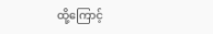ထို့ကြောင့်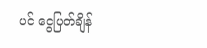ပင် ငွေပြတ်ချိန်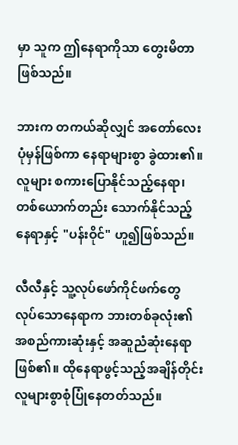မှာ သူက ဤနေရာကိုသာ တွေးမိတာ ဖြစ်သည်။

ဘားက တကယ်ဆိုလျှင် ‌အတော်လေး ပုံမှန်ဖြစ်ကာ နေရာများစွာ ခွဲထား၏။ လူများ စကားပြောနိုင်သည့်နေရာ၊ တစ်ယောက်တည်း သောက်နိုင်သည့်နေရာနှင့် "ပန်းဝိုင်" ဟူ၍ဖြစ်သည်။

လီလီနှင့် သူ့လုပ်ဖော်ကိုင်ဖက်တွေ လုပ်သောနေရာက ဘားတစ်ခုလုံး၏ အစည်ကားဆုံးနှင့် အဆူညံဆုံးနေရာဖြစ်၏။ ထိုနေရာဖွင့်သည့်အချိန်တိုင်း လူများစွာစုံပြုံနေတတ်သည်။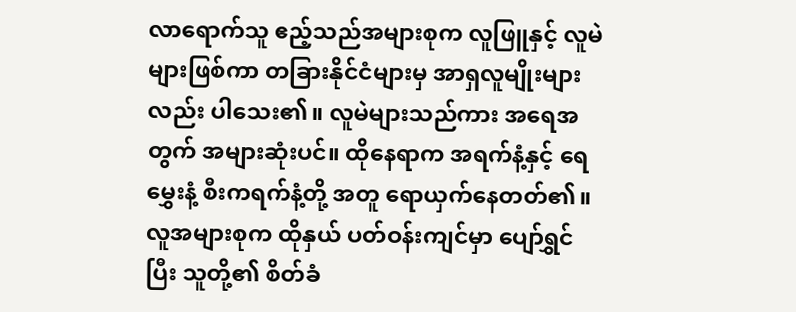လာရောက်သူ ဧည့်သည်အများစုက လူဖြူနှင့် လူမဲများဖြစ်ကာ တခြားနိုင်ငံများမှ အာရှလူမျိုးများလည်း ပါသေး၏။ လူမဲများသည်ကား အရေအတွက် အများဆုံးပင်။ ထိုနေရာက အရက်နံ့နှင့် ရေမွှေးနံ့ စီးကရက်နံ့တို့ အတူ ရောယှက်နေတတ်၏။လူအများစုက ထိုနှယ် ပတ်ဝန်းကျင်မှာ ပျော်ရွှင်ပြီး သူတို့၏ စိတ်ခံ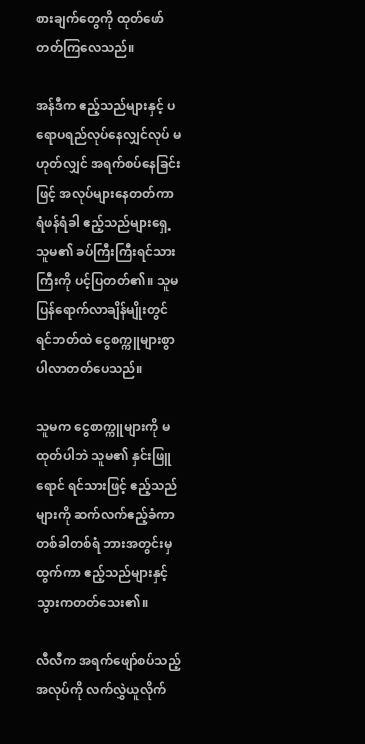စားချက်တွေကို ထုတ်ဖော်တတ်ကြလေသည်။

အန်ဒီက ဧည့်သည်များနှင့် ပရောပရည်လုပ်နေလျှင်လုပ် မဟုတ်လျှင် အရက်စပ်နေခြင်းဖြင့် အလုပ်များနေတတ်ကာ ရံဖန်ရံခါ ဧည့်သည်များရှေ့ သူမ၏ ခပ်ကြီးကြီးရင်သားကြီးကို ပင့်ပြတတ်၏။ သူမပြန်ရောက်လာချိန်မျိုးတွင် ရင်ဘတ်ထဲ ငွေစက္ကူများစွာပါလာတတ်ပေသည်။

သူမက ငွေစာက္ကူများကို မထုတ်ပါဘဲ သူမ၏ နှင်းဖြူရောင် ရင်သားဖြင့် ဧည့်သည်များကို ဆက်လက်ဧည့်ခံကာ တစ်ခါတစ်ရံ ဘားအတွင်းမှ ထွက်ကာ ဧည့်သည်များနှင့် သွားကတတ်သေး၏။

လီလီက အရက်ဖျော်စပ်သည့်အလုပ်ကို လက်လွှဲယူလိုက်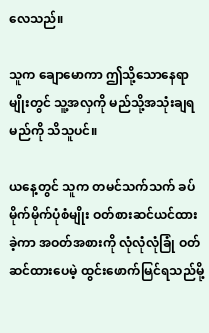လေသည်။

သူက ချောမောကာ ဤသို့သောနေရာမျိုးတွင် သူ့အလှကို မည်သို့အသုံးချရမည်ကို သိသူပင်။

ယနေ့တွင် သူက တမင်သက်သက် ခပ်မိုက်မိုက်ပုံစံမျိုး ဝတ်စားဆင်ယင်ထားခဲ့ကာ အဝတ်အစားကို လုံလုံလုံခြုံ ဝတ်ဆင်ထားပေမဲ့ ထွင်းဖောက်မြင်ရသည်မို့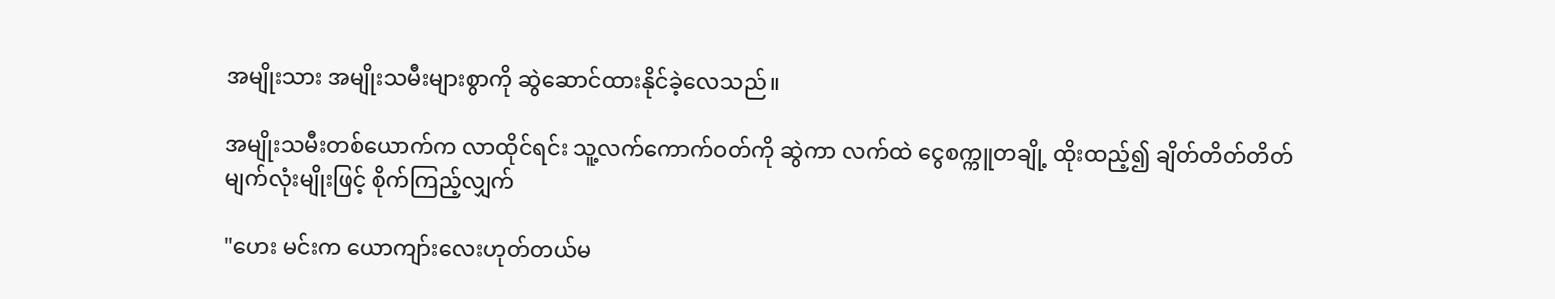အမျိုးသား အမျိုးသမီးများစွာကို ဆွဲဆောင်ထားနိုင်ခဲ့လေသည်။

အမျိုးသမီးတစ်ယောက်က လာထိုင်ရင်း သူ့လက်ကောက်ဝတ်ကို ဆွဲကာ လက်ထဲ ငွေစက္ကူတချို့ ထိုးထည့်၍ ချိတ်တိတ်တိတ်မျက်လုံးမျိုးဖြင့် စိုက်ကြည့်လျှက်

"ဟေး မင်းက ယောကျာ်းလေးဟုတ်တယ်မ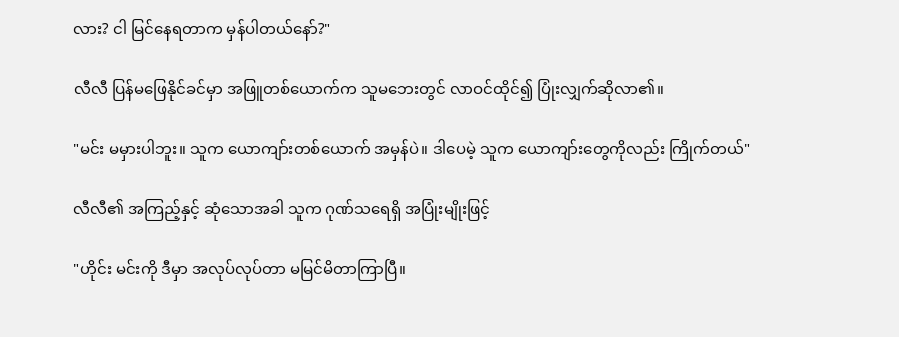လား? ငါ မြင်နေရတာက မှန်ပါတယ်နော်?"

လီလီ ပြန်မဖြေနိုင်ခင်မှာ အဖြူတစ်ယောက်က သူမဘေးတွင် လာဝင်ထိုင်၍ ပြုံးလျှက်ဆိုလာ၏။

"မင်း မမှားပါဘူး။ သူက ယောကျာ်းတစ်ယောက် အမှန်ပဲ။ ဒါပေမဲ့ သူက ယောကျာ်းတွေကိုလည်း ကြိုက်တယ်"

လီလီ၏ အကြည့်နှင့် ဆုံသောအခါ သူက ဂုဏ်သရေရှိ အပြုံးမျိုးဖြင့်

"ဟိုင်း မင်းကို ဒီမှာ အလုပ်လုပ်တာ မမြင်မိတာကြာပြီ။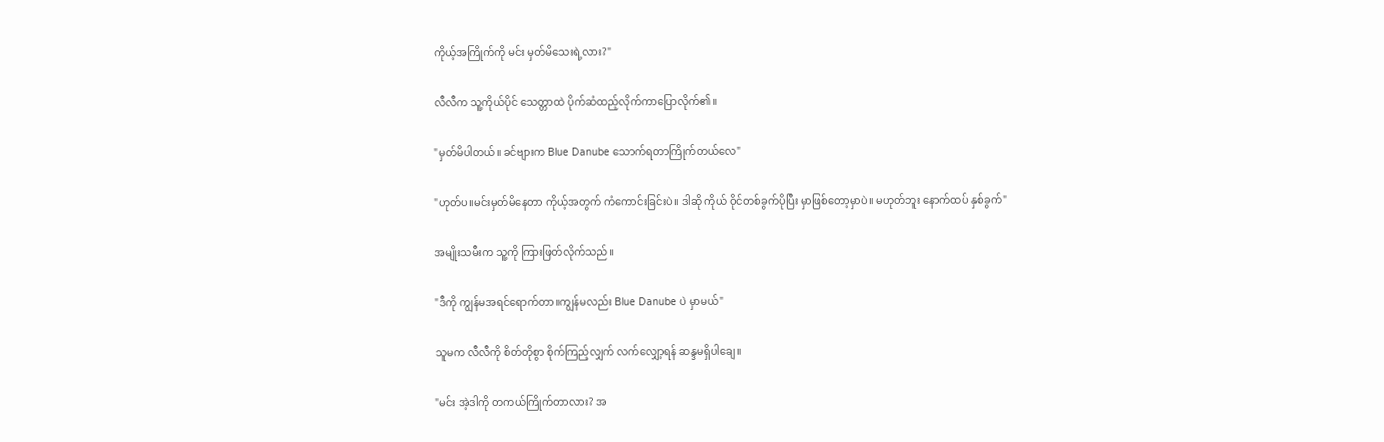ကိုယ့်အကြိုက်ကို မင်း မှတ်မိသေးရဲ့လား?"

လီလီက သူ့ကိုယ်ပိုင် သေတ္တာထဲ ပိုက်ဆံထည့်လိုက်ကာပြောလိုက်၏။

"မှတ်မိပါတယ်။ ခင်ဗျားက Blue Danube သောက်ရတာကြိုက်တယ်လေ"

"ဟုတ်ပ။မင်းမှတ်မိနေတာ ကိုယ့်အ‌တွက် ကံကောင်းခြင်းပဲ။ ဒါဆို ကိုယ် ဝိုင်တစ်ခွက်ပိုပြီး မှာဖြစ်တော့မှာပဲ။ မဟုတ်ဘူး နောက်ထပ် နှစ်ခွက်"

အမျိုးသမီးက သူ့ကို ကြားဖြတ်လိုက်သည်။

"ဒီကို ကျွန်မအရင်ရောက်တာ။ကျွန်မလည်း Blue Danube ပဲ မှာမယ်"

သူမက လီလီကို စိတ်တိုစွာ စိုက်ကြည့်လျှက် လက်လျှော့ရန် ဆန္ဒမရှိပါချေ။

"မင်း အဲ့ဒါကို တကယ်ကြိုက်တာလား? အ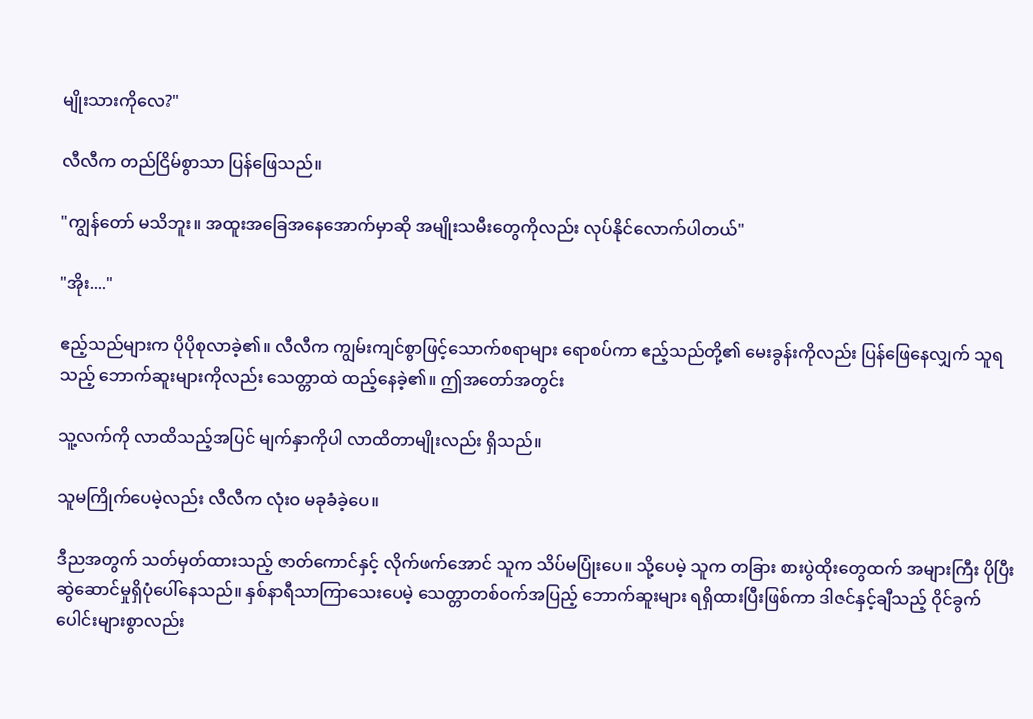မျိုးသားကိုလေ?"

လီလီက တည်ငြိမ်စွာသာ ပြန်ဖြေသည်။

"ကျွန်တော် မသိဘူး။ အထူးအခြေအနေအောက်မှာဆို အမျိုးသမီးတွေကိုလည်း လုပ်နိုင်လောက်ပါတယ်"

"အိုး...."

ဧည့်သည်များက ပိုပိုစုလာခဲ့၏။ လီလီက ကျွမ်းကျင်စွာဖြင့်သောက်စရာများ ရောစပ်ကာ ဧည့်သည်တို့၏ မေးခွန်းကိုလည်း ပြန်ဖြေနေလျှက် သူရသည့် ဘောက်ဆူးများကိုလည်း သေတ္တာထဲ ထည့်နေခဲ့၏။ ဤအတော်အတွင်း

သူ့လက်ကို လာထိသည့်အပြင် မျက်နှာကိုပါ လာထိတာမျိုးလည်း ရှိသည်။

သူမကြိုက်ပေမဲ့လည်း လီလီက လုံးဝ မခုခံခဲ့ပေ။

ဒီညအတွက် သတ်မှတ်ထားသည့် ဇာတ်ကောင်နှင့် လိုက်ဖက်အောင် သူက သိပ်မပြုံးပေ။ သို့ပေမဲ့ သူက တခြား စားပွဲထိုးတွေထက် အများကြီး ပိုပြီး ဆွဲဆောင်မှုရှိပုံပေါ်နေသည်။ နှစ်နာရီသာကြာသေးပေမဲ့ သေတ္တာတစ်ဝက်အပြည့် ဘောက်ဆူးများ ရရှိထားပြီးဖြစ်ကာ ဒါဇင်နှင့်ချီသည့် ဝိုင်ခွက်ပေါင်းများစွာလည်း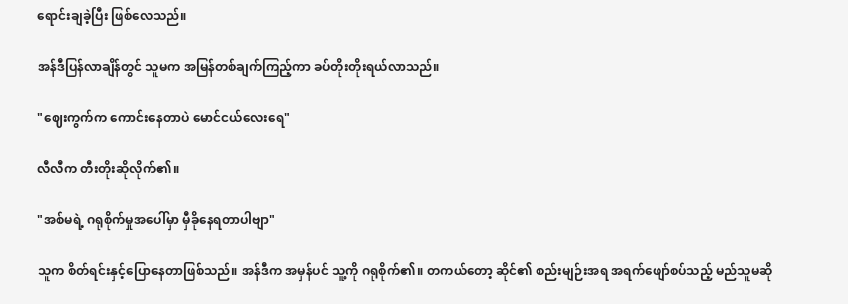ရောင်းချခဲ့ပြီး ဖြစ်လေသည်။

အန်ဒီပြန်လာချိန်တွင် သူမက အမြန်တစ်ချက်ကြည့်ကာ ခပ်တိုးတိုးရယ်လာသည်။

"ဈေးကွက်က ကောင်းနေတာပဲ မောင်ငယ်လေးရေ"

လီလီက တီးတိုးဆိုလိုက်၏။

"အစ်မရဲ့ ဂရုစိုက်မှုအပေါ်မှာ မှီခိုနေရတာပါဗျာ"

သူက စိတ်ရင်းနှင့်ပြောနေတာဖြစ်သည်။ အန်ဒီက အမှန်ပင် သူ့ကို ဂရုစိုက်၏။ တကယ်တော့ ဆိုင်၏ စည်းမျဉ်းအရ အရက်ဖျော်စပ်သည့် မည်သူမဆို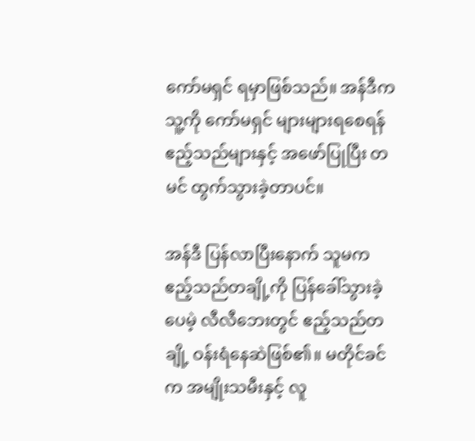ကော်မရှင် ရမှာဖြစ်သည်။ အန်ဒီက သူ့ကို ကော်မရှင် များများရစေရန် ဧည့်သည်များနှင့် အဖော်ပြုပြီး တမင် ထွက်သွားခဲ့တာပင်။

အန်ဒီ ပြန်လာပြီးနောက် သူမက ဧည့်သည်တချို့ကို ပြန်ခေါ်သွားခဲ့ပေမဲ့ လီလီဘေးတွင် ဧည့်သည်တချို့ ဝန်းရံနေဆဲဖြစ်၏။ မတိုင်ခင်က အမျိုးသမီးနှင့် လူ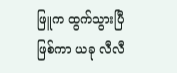ဖြူက ထွက်သွားပြီဖြစ်ကာ ယခု လီလီ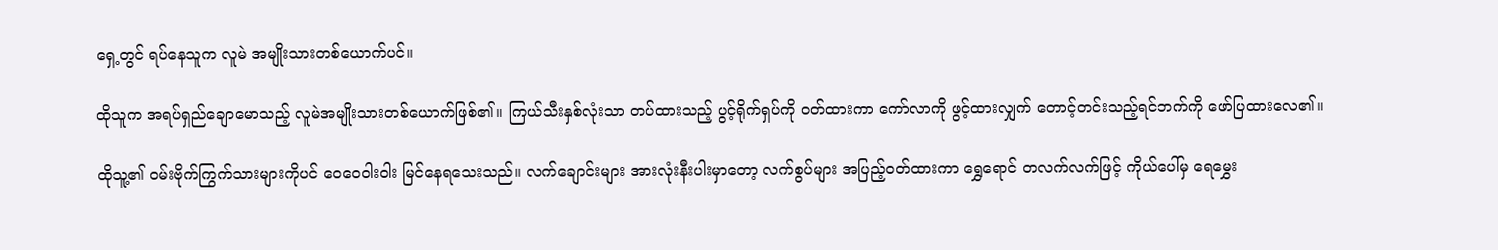ရှေ့တွင် ရပ်နေသူက လူမဲ အမျိုးသားတစ်ယောက်ပင်။

ထိုသူက အရပ်ရှည်ချောမောသည့် လူမဲအမျိုးသားတစ်ယောက်ဖြစ်၏။ ကြယ်သီးနှစ်လုံးသာ တပ်ထားသည့် ပွင့်ရိုက်ရှပ်ကို ဝတ်ထားကာ ကော်လာကို ဖွင့်ထားလျှက် တောင့်တင်းသည့်ရင်ဘက်ကို ဖော်ပြထားလေ၏။

ထိုသူ့၏ ဝမ်းဗိုက်ကြွက်သားများကိုပင် ဝေဝေဝါးဝါး မြင်နေရသေးသည်။ လက်ချောင်းများ အားလုံးနီးပါးမှာတော့ လက်စွပ်များ အပြည့်ဝတ်ထားကာ ရွှေရောင် တလက်လက်ဖြင့် ကိုယ်ပေါ်မှ ရေမွှေး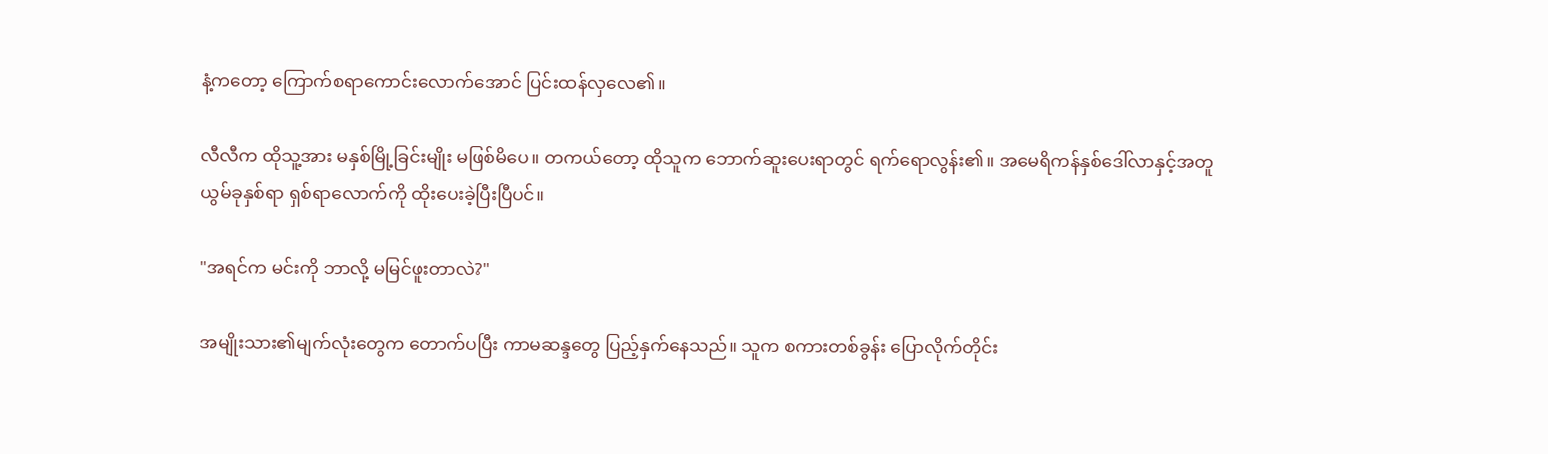နံ့ကတော့ ကြောက်စရာကောင်းလောက်အောင် ပြင်းထန်လှလေ၏။

လီလီက ထိုသူ့အား မနှစ်မြို့ခြင်းမျိုး မဖြစ်မိပေ။ တကယ်တော့ ထိုသူက ဘောက်ဆူးပေးရာတွင် ရက်ရောလွန်း၏။ အမေရိကန်‌နှစ်ဒေါ်လာနှင့်အတူ ယွမ်ခုနှစ်ရာ ရှစ်ရာလောက်ကို ထိုးပေးခဲ့ပြီးပြီပင်။

"အရင်က မင်းကို ဘာလို့ မမြင်ဖူးတာလဲ?"

အမျိုးသား၏မျက်လုံးတွေက တောက်ပပြီး ကာမဆန္ဒတွေ ပြည့်နှက်နေသည်။ သူက စကားတစ်ခွန်း ပြောလိုက်တိုင်း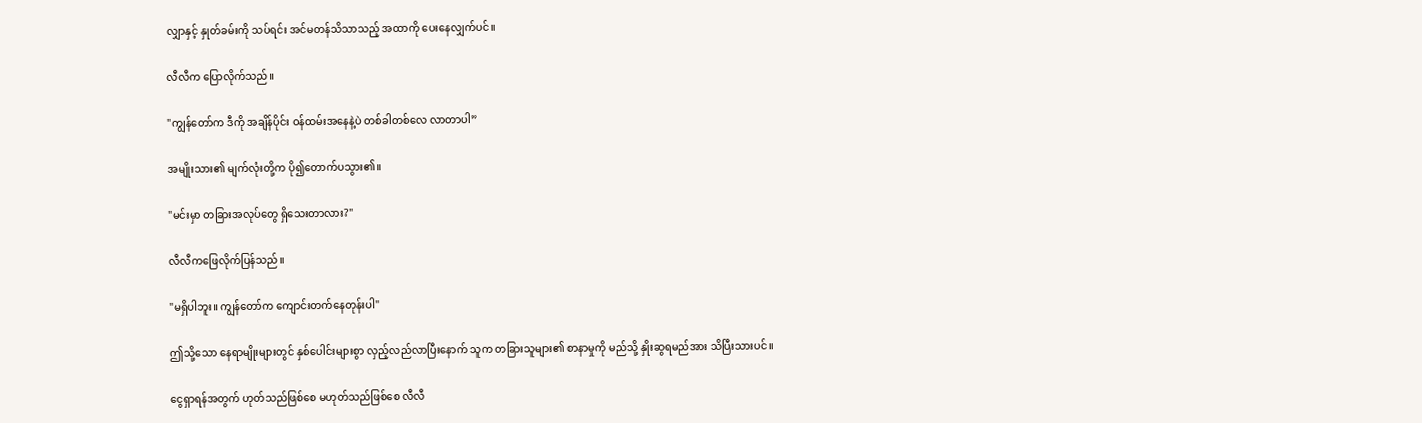လျှာနှင့် နှုတ်ခမ်းကို သပ်ရင်း အင်မတန်သိသာသည့် အထာကို ပေးနေလျှက်ပင်။

လီလီက ပြောလိုက်သည်။

"ကျွန်တော်က ဒီကို အချိန်ပိုင်း ဝန်ထမ်းအနေနဲ့ပဲ တစ်ခါတစ်လေ လာတာပါ”

အမျိုးသား၏ မျက်လုံးတို့က ပို၍တောက်ပသွား၏။

"မင်းမှာ တခြားအလုပ်တွေ ရှိသေးတာလား?"

လီလီကဖြေလိုက်ပြန်သည်။

"မရှိပါဘူး။ ကျွန်တော်က ကျောင်းတက်နေတုန်းပါ"

ဤသို့သော နေရာမျိုးများတွင် နှစ်ပေါင်းများစွာ လှည့်လည်လာပြီးနောက် သူက တခြားသူများ၏ စာနာမှုကို မည်သို့ နှိုးဆွရမည်အား သိပြီးသားပင်။

ငွေရှာရန်အတွက် ဟုတ်သည်ဖြစ်စေ မဟုတ်သည်ဖြစ်စေ လီလီ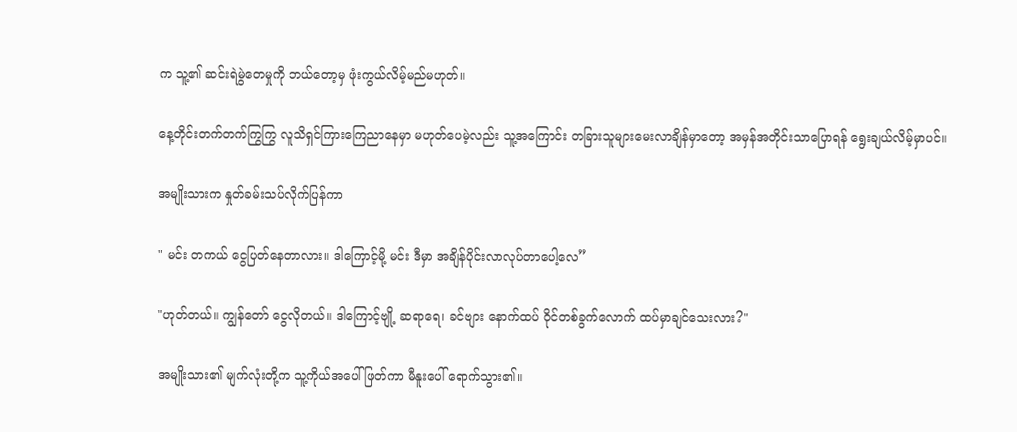က သူ့၏ ဆင်းရဲမွဲတေမှုကို ဘယ်တော့မှ ဖုံးကွယ်လိမ့်မည်မဟုတ်။

နေ့တိုင်းတက်တက်ကြွကြွ လူသိရှင်ကြားကြေညာနေမှာ မဟုတ်ပေမဲ့လည်း သူ့‌အကြောင်း တခြားသူများမေးလာချိန်မှာတော့ အမှန်အတိုင်းသာပြောရန် ရွေးချယ်လိမ့်မှာပင်။

အမျိုးသားက နှုတ်ခမ်းသပ်လိုက်ပြန်ကာ

" မင်း တကယ် ငွေပြတ်နေတာလား။ ဒါကြောင့်မို့ မင်း ဒီမှာ အချိန်ပိုင်းလာလုပ်တာပေါ့လေ”

"ဟုတ်တယ်။ ကျွန်တော် ငွေလိုတယ်။ ဒါကြောင့်ဗျို့ ဆရာရေ၊ ခင်ဗျား နောက်ထပ် ဝိုင်တစ်ခွက်လောက် ထပ်မှာချင်သေးလား?"

အမျိုးသား၏ မျက်လုံးတို့က သူ့ကိုယ်အပေါ်ဖြတ်ကာ မီနူးပေါ် ရောက်သွား၏။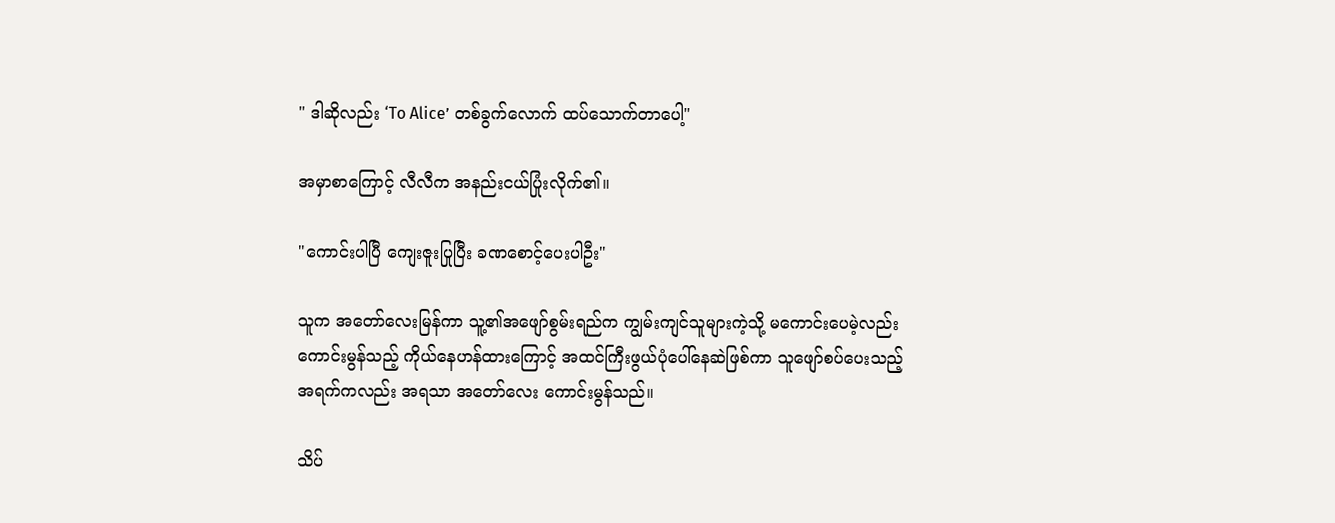" ဒါဆိုလည်း ‘To Alice’ တစ်ခွက်လောက် ထပ်သောက်တာပေါ့"

အမှာစာကြောင့် လီလီက အနည်းငယ်ပြုံးလိုက်၏။

"ကောင်းပါပြီ ကျေးဇူးပြုပြီး ခဏစောင့်ပေးပါဦး"

သူက အတော်လေးမြန်ကာ သူ့၏အဖျော်စွမ်းရည်က ကျွမ်းကျင်သူများကဲ့သို့ မကောင်းပေမဲ့လည်း ကောင်းမွန်သည့် ကိုယ်နေဟန်ထားကြောင့် အထင်ကြီးဖွယ်ပုံပေါ်နေဆဲဖြစ်ကာ သူဖျော်စပ်ပေးသည့် အရက်ကလည်း အရသာ အတော်လေး ကောင်းမွန်သည်။

သိပ်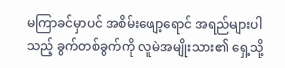မကြာခင်မှာပင် အစိမ်းဖျော့ရောင် အရည်များပါသည့် ခွက်တစ်ခွက်ကို လူမဲအမျိုးသား၏ ရှေ့သို့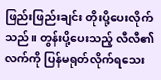ဖြည်းဖြည်းချင်း တိုးပို့ပေးလိုက်သည်။ တွန်းပို့ပေးသည့် လီလီ၏ လက်ကို ပြန်မရုတ်လိုက်ရသေး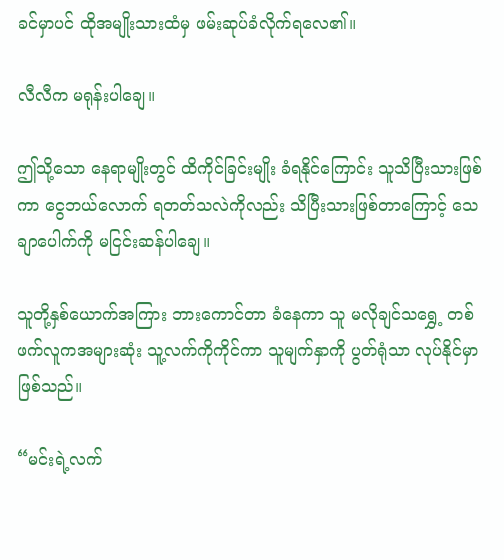ခင်မှာပင် ထိုအမျိုးသားထံမှ ဖမ်းဆုပ်ခံလိုက်ရလေ၏။

လီလီက မရုန်းပါချေ။

ဤသို့သော နေရာမျိုးတွင် ထိကိုင်ခြင်းမျိုး ခံရနိုင်ကြောင်း သူသိပြီးသားဖြစ်ကာ ငွေဘယ်လောက် ရတတ်သလဲကိုလည်း သိပြီးသားဖြစ်တာကြောင့် သေချာပေါက်ကို မငြင်းဆန်ပါချေ။

သူတို့နှစ်ယောက်အကြား ဘားကောင်တာ ခံနေကာ သူ မလိုချင်သရွှေ့ တစ်ဖက်လူကအများဆုံး သူ့လက်ကိုကိုင်ကာ သူမျက်နှာကို ပွတ်ရုံသာ လုပ်နိုင်မှာဖြစ်သည်။

“မင်းရဲ့လက်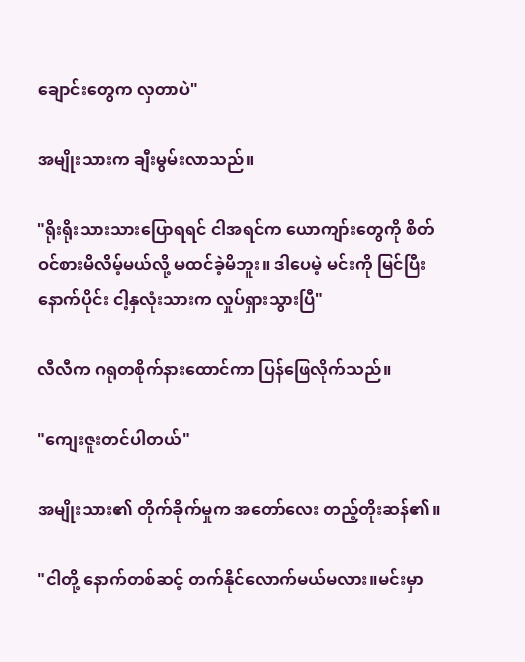ချောင်းတွေက လှတာပဲ"

အမျိုးသားက ချီးမွမ်းလာသည်။

"ရိုးရိုးသားသားပြောရရင် ငါအရင်က ယောကျာ်းတွေကို စိတ်ဝင်စားမိလိမ့်မယ်လို့ မထင်ခဲ့မိဘူး။ ဒါပေမဲ့ မင်းကို မြင်ပြီးနောက်ပိုင်း ငါ့နှလုံးသားက လှုပ်ရှားသွားပြီ"

လီလီက ဂရုတစိုက်နားထောင်ကာ ပြန်ဖြေလိုက်သည်။

"ကျေးဇူးတင်ပါတယ်"

အမျိုးသား၏ တိုက်ခိုက်မှုက အတော်လေး တည့်တိုးဆန်၏။

"ငါတို့ နောက်တစ်ဆင့် တက်နိုင်လောက်မယ်မလား။မင်းမှာ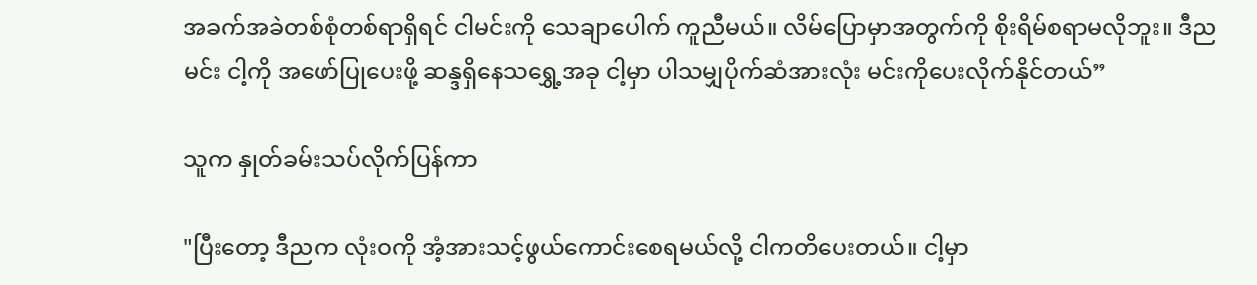အခက်အခဲတစ်စုံတစ်ရာရှိရင် ငါမင်းကို သေချာပေါက် ကူညီမယ်။ လိမ်ပြောမှာအတွက်ကို စိုးရိမ်စရာမလိုဘူး။ ဒီည မင်း ငါ့ကို အဖော်ပြုပေးဖို့ ဆန္ဒရှိနေသရွှေ့အခု ငါ့မှာ ပါသမျှပိုက်ဆံအားလုံး မင်းကိုပေးလိုက်နိုင်တယ်”

သူက နှုတ်ခမ်းသပ်လိုက်ပြန်ကာ

"ပြီးတော့ ဒီညက လုံးဝကို အံ့အားသင့်ဖွယ်ကောင်းစေရမယ်လို့ ငါကတိပေးတယ်။ ငါ့မှာ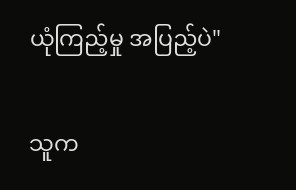ယုံကြည့်မှု အပြည့်ပဲ"

သူက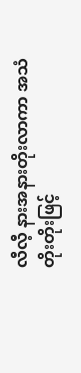လီလီ့ နားအနားတိုးလာကာ အသံတိုးတိုးဖြင့်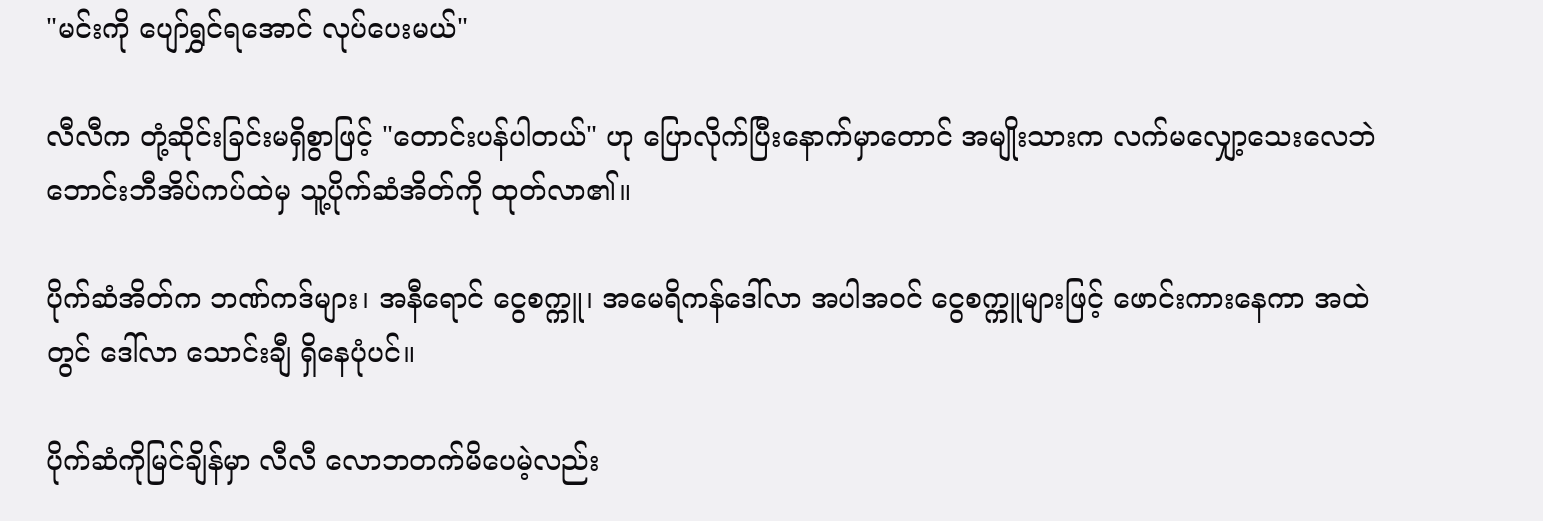"မင်းကို ပျော်ရွှင်ရအောင် လုပ်ပေးမယ်"

လီလီက တုံ့ဆိုင်းခြင်းမရှိစွာဖြင့် "တောင်းပန်ပါတယ်" ဟု ပြောလိုက်ပြီးနောက်မှာတောင် အမျိုးသားက လက်မလျှော့သေးလေဘဲ ဘောင်းဘီအိပ်ကပ်ထဲမှ သူ့ပိုက်ဆံအိတ်ကို ထုတ်လာ၏။

ပိုက်ဆံအိတ်က ဘဏ်ကဒ်များ၊ အနီရောင် ငွေစက္ကူ၊ အမေရိကန်ဒေါ်လာ အပါအဝင် ငွေစက္ကူများဖြင့် ဖောင်းကားနေကာ အထဲတွင် ဒေါ်လာ သောင်းချီ ရှိနေပုံပင်။

ပိုက်ဆံကိုမြင်ချိန်မှာ လီလီ လောဘတက်မိပေမဲ့လည်း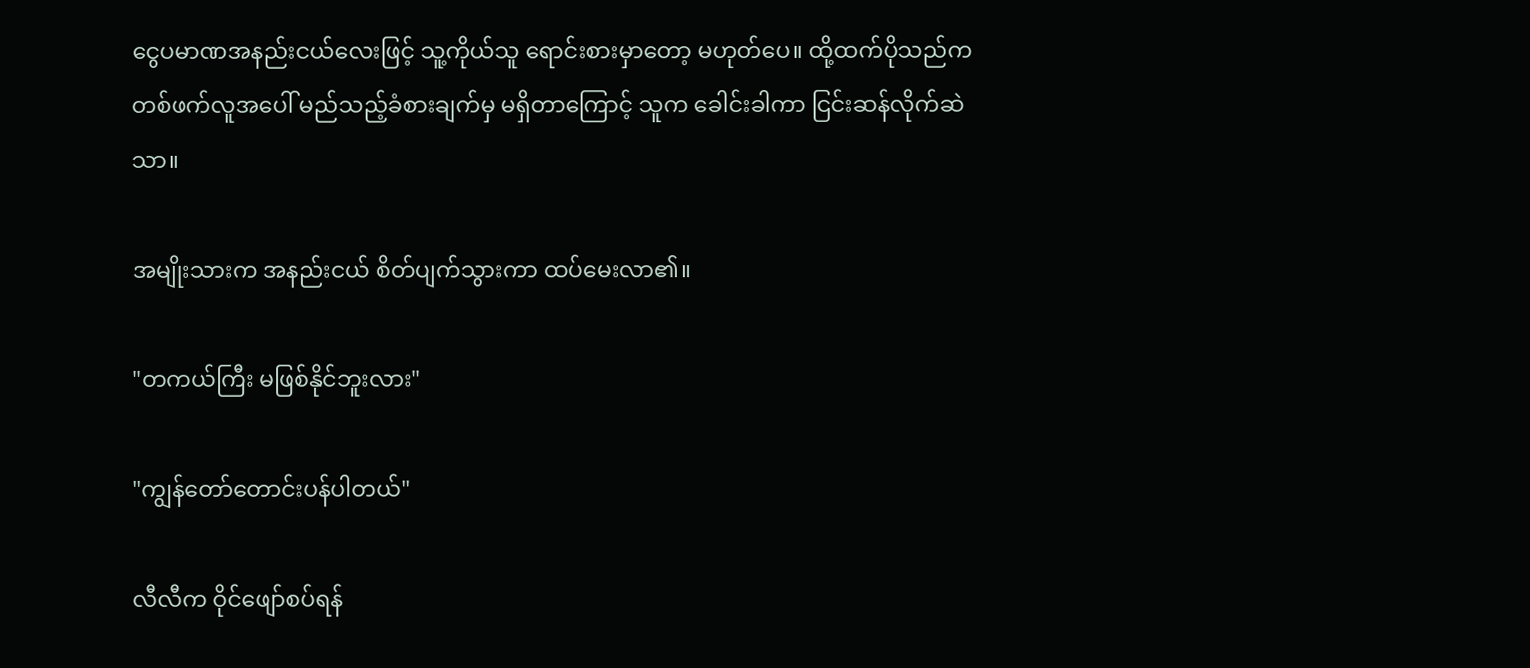ငွေပမာဏအနည်းငယ်လေးဖြင့် သူ့ကိုယ်သူ ရောင်းစားမှာတော့ မဟုတ်ပေ။ ထို့ထက်ပိုသည်က တစ်ဖက်လူအပေါ် မည်သည့်ခံစားချက်မှ မရှိတာကြောင့် သူက ခေါင်းခါကာ ငြင်းဆန်လိုက်ဆဲသာ။

အမျိုးသားက အနည်းငယ် စိတ်ပျက်သွားကာ ထပ်မေးလာ၏။

"တကယ်ကြီး မဖြစ်နိုင်ဘူးလား"

"ကျွန်တော်တောင်းပန်ပါတယ်"

လီလီက ဝိုင်ဖျော်စပ်ရန်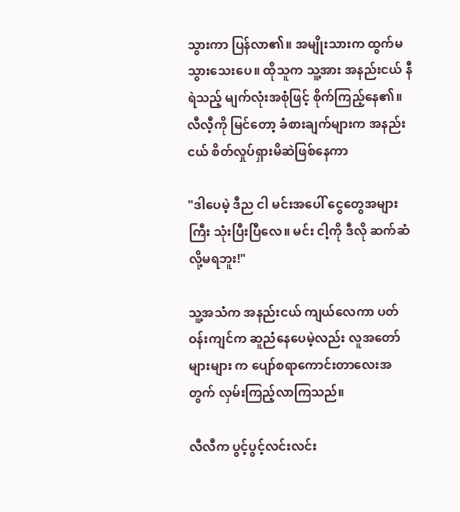သွားကာ ပြန်လာ၏။ အမျိုးသားက ထွက်မသွားသေးပေ။ ထိုသူက သူ့အား အနည်းငယ် နီရဲသည့် မျက်လုံးအစုံဖြင့် စိုက်ကြည့်နေ၏။ လီလီ့ကို မြင်တော့ ခံစားချက်များက အနည်းငယ် စိတ်လှုပ်ရှားမိဆဲဖြစ်နေကာ

"ဒါပေမဲ့ ဒီည ငါ မင်းအပေါ် ငွေတွေအများကြီး သုံးပြီးပြီလေ။ မင်း ငါ့ကို ဒီလို ဆက်ဆံလို့မရဘူး!"

သူ့အသံက အနည်းငယ် ကျယ်လေကာ ပတ်ဝန်းကျင်က ဆူညံနေပေမဲ့လည်း လူအတော်များများ က ပျော်စရာကောင်းတာလေးအတွက် လှမ်းကြည့်လာကြသည်။

လီလီက ပွင့်ပွင့်လင်းလင်း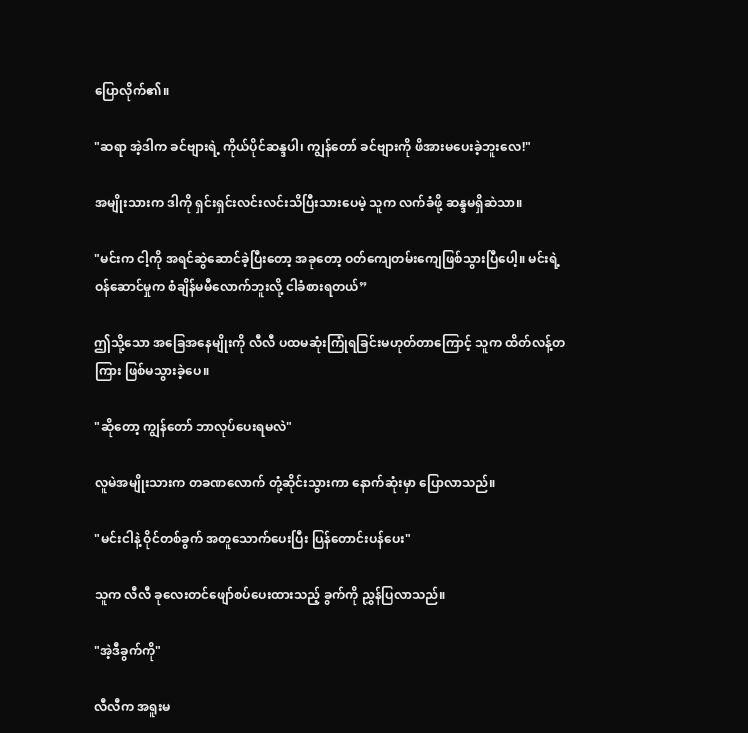ပြောလိုက်၏။

"ဆရာ အဲ့ဒါက ခင်ဗျားရဲ့ ကိုယ်ပိုင်ဆန္ဒပါ၊ ကျွန်တော် ခင်ဗျားကို ဖိအားမပေးခဲ့ဘူးလေ!"

အမျိုးသားက ဒါကို ရှင်းရှင်းလင်းလင်းသိပြီးသားပေမဲ့ သူက လက်ခံဖို့ ဆန္ဒမရှိဆဲသာ။

"မင်းက ငါ့ကို အရင်ဆွဲဆောင်ခဲ့ပြီးတော့ အခုတော့ ဝတ်ကျေတမ်းကျေဖြစ်သွားပြီပေါ့။ မင်းရဲ့ ဝန်ဆောင်မှုက စံချိန်မမီလောက်ဘူးလို့ ငါခံစားရတယ်”

ဤသို့သော အခြေအနေမျိုးကို လီလီ ပထမဆုံးကြုံရခြင်းမဟုတ်‌တာကြောင့် သူက ထိတ်လန့်တကြား ဖြစ်မသွားခဲ့ပေ။

"ဆိုတော့ ကျွန်တော် ဘာလုပ်ပေးရမလဲ"

လူမဲအမျိုးသားက တခဏလောက် တုံ့ဆိုင်းသွားကာ နောက်ဆုံးမှာ ပြောလာသည်။

"မင်းငါနဲ့ ဝိုင်တစ်ခွက် အတူသောက်ပေးပြီး ပြန်တောင်းပန်ပေး"

သူက လီလီ ခုလေးတင်ဖျော်စပ်ပေးထားသည့် ခွက်ကို ညွှန်ပြလာသည်။

"အဲ့ဒီခွက်ကို"

လီလီက အရူးမ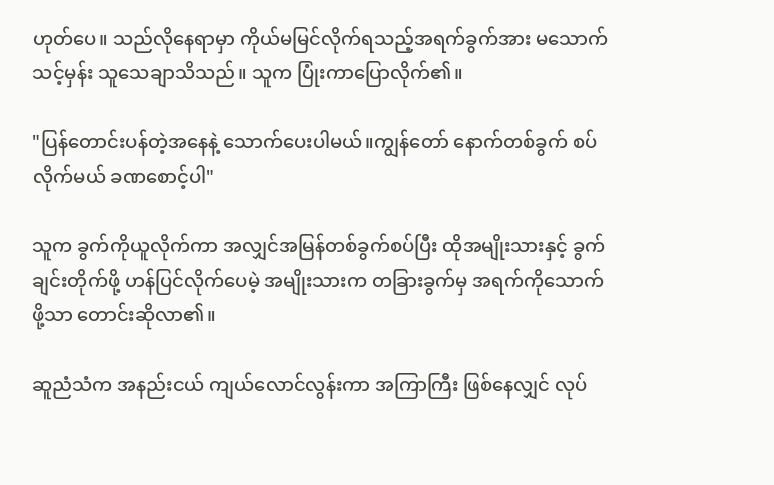ဟုတ်ပေ။ သည်လိုနေရာမှာ ကိုယ်မမြင်လိုက်ရသည့်အရက်ခွက်အား မသောက်သင့်မှန်း သူသေချာသိသည်။ သူက ပြုံးကာပြောလိုက်၏။

"ပြန်တောင်းပန်တဲ့အနေနဲ့ သောက်ပေးပါမယ်။ကျွန်တော် နောက်တစ်ခွက် စပ်လိုက်မယ် ခဏစောင့်ပါ"

သူက ခွက်ကိုယူလိုက်ကာ အလျှင်အမြန်တစ်ခွက်စပ်ပြီး ထိုအမျိုးသားနှင့် ခွက်ချင်းတိုက်ဖို့ ဟန်ပြင်လိုက်ပေမဲ့ အမျိုးသားက တခြားခွက်မှ အရက်ကိုသောက်ဖို့သာ တောင်းဆိုလာ၏။

ဆူညံသံက အနည်းငယ် ကျယ်လောင်လွန်းကာ အကြာကြီး ဖြစ်နေလျှင် လုပ်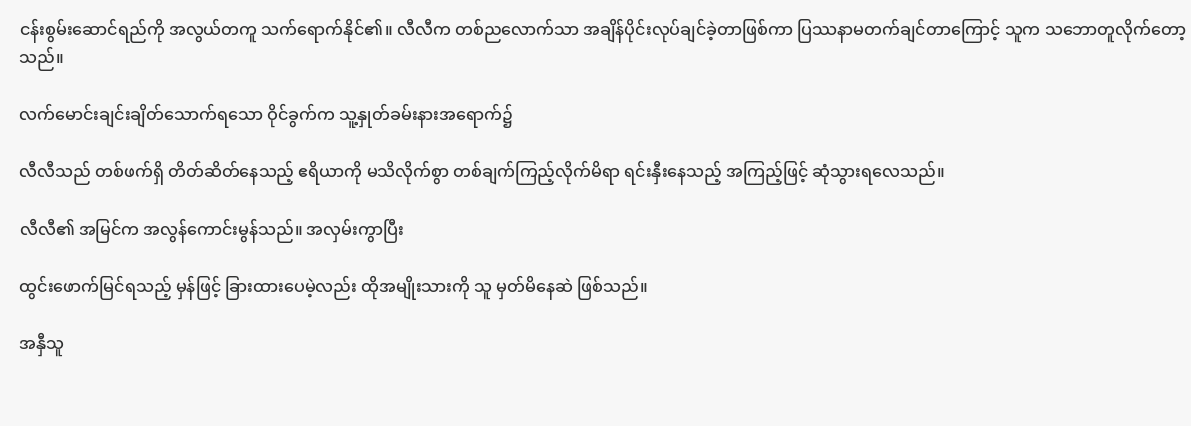ငန်းစွမ်းဆောင်ရည်ကို အလွယ်တကူ သက်ရောက်နိုင်၏။ လီလီက တစ်ညလောက်သာ အချိန်ပိုင်းလုပ်ချင်ခဲ့တာဖြစ်ကာ ပြဿနာမတက်ချင်တာကြောင့် သူက သဘောတူလိုက်တော့သည်။

လက်မောင်းချင်းချိတ်သောက်ရသော ဝိုင်ခွက်က သူ့နှုတ်ခမ်းနားအရောက်၌

လီလီသည် တစ်ဖက်ရှိ တိတ်ဆိတ်နေသည့် ဧရိယာကို မသိလိုက်စွာ တစ်ချက်ကြည့်လိုက်မိရာ ရင်းနှီးနေသည့် အကြည့်ဖြင့် ဆုံသွားရလေသည်။

လီလီ၏ အမြင်က အလွန်ကောင်းမွန်သည်။ အလှမ်းကွာပြီး

ထွင်းဖောက်မြင်ရသည့် မှန်ဖြင့် ခြားထားပေမဲ့လည်း ထိုအမျိုးသားကို သူ မှတ်မိနေဆဲ ဖြစ်သည်။

အနှီသူ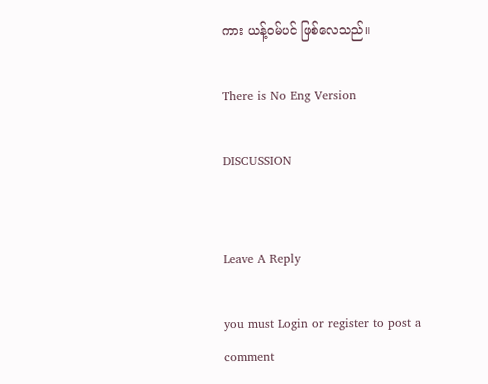ကား ယန့်ဝမ်ပင် ဖြစ်လေသည်။

There is No Eng Version

DISCUSSION


Leave A Reply

you must Login or register to post a comment